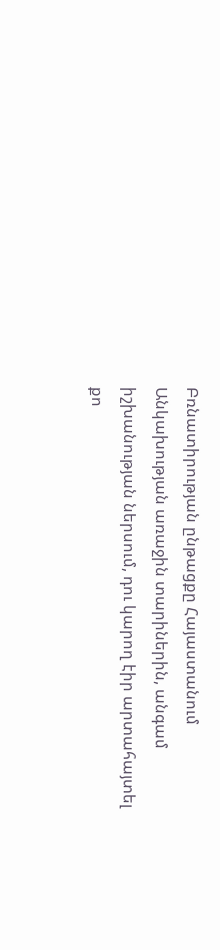Բռնատիրության ընթացքը Հայաստանում
Անկախության առաջին տարիներին, անգամ իշխանության ներսում, դու կարող էիր արտահայտել քո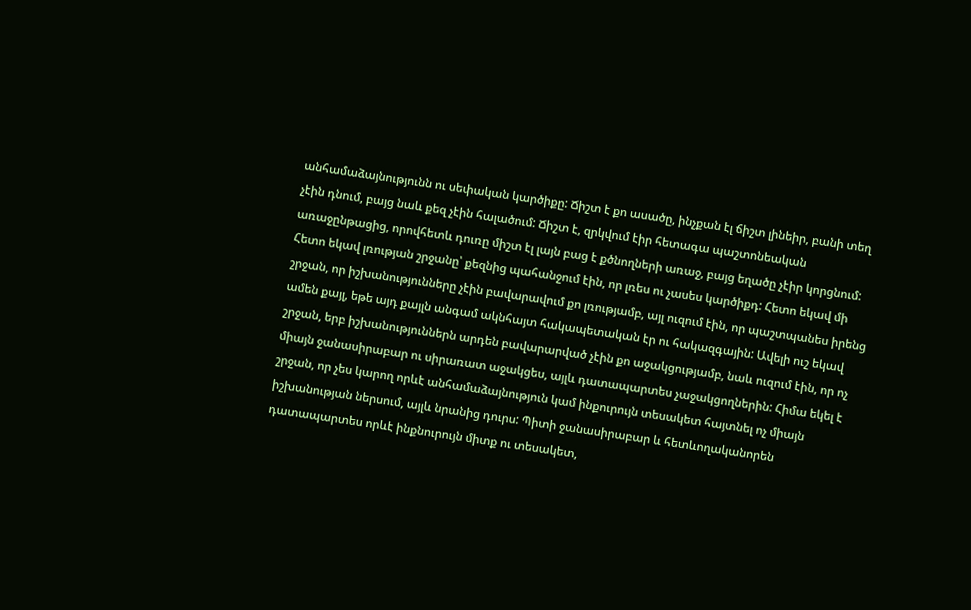անհամաձայնությունն ու սեփական կարծիքը: Ճիշտ է քո ասածը, ինչքան էլ ճիշտ լինեիր, բանի տեղ չէին դնում, բայց նաև քեզ չէին հալածում: Ճիշտ է, զրկվում էիր հետագա պաշտոնեական առաջընթացից, որովհետև դուռը միշտ էլ լայն բաց է քծնողների առաջ, բայց եղածը չէիր կորցնում: Հետո եկավ լռության շրջանը՝ քեզնից պահանջում էին, որ լռես ու չասես կարծիքդ: Հետո եկավ մի շրջան, որ իշխանությունները չէին բավարավում քո լռությամբ, այլ ուզում էին, որ պաշտպանես իրենց ամեն քայլ, եթե այդ քայլն անգամ ակնհայտ հակապետական էր ու հակազգային: Ավելի ուշ եկավ շրջան, երբ իշխանություններն արդեն բավարարված չէին քո աջակցությամբ, նաև ուզում էին, որ ոչ միայն ջանասիրաբար ու սիրառատ աջակցես, այլև դատապարտես չաջակցողներին: Հիմա եկել է շրջան, որ չես կարող որևէ անհամաձայնություն կամ ինքուրույն տեսակետ հայտնել ոչ միայն իշխանության ներսում, այլև նրանից դուրս: Պիտի ջանասիրաբար և հետևողականորեն դատապարտես որևէ ինքնուրույն միտք ու տեսակետ,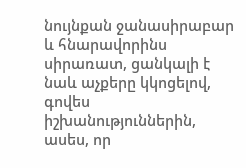նույնքան ջանասիրաբար և հնարավորինս սիրառատ, ցանկալի է նաև աչքերը կկոցելով, գովես իշխանություններին, ասես, որ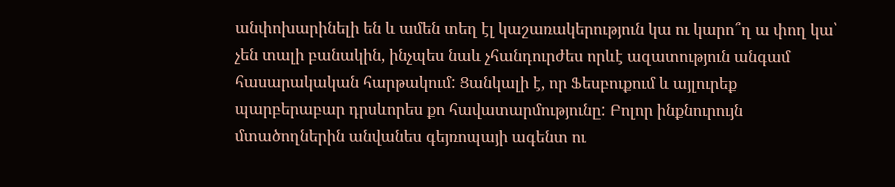անփոխարինելի են և ամեն տեղ էլ կաշառակերություն կա ու կարո՞ղ ա փող կա՝ չեն տալի բանակին, ինչպես նաև չհանդուրժես որևէ ազատություն անգամ հասարակական հարթակում: Ցանկալի է, որ Ֆեսբուքում և այլուրեք պարբերաբար դրսևորես քո հավատարմությունը: Բոլոր ինքնուրույն մտածողներին անվանես գեյռոպայի ագենտ ու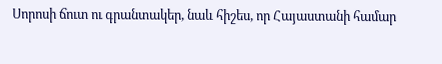Սորոսի ճուտ ու գրանտակեր, նաև հիշես, որ Հայաստանի համար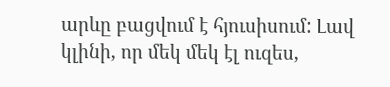արևը բացվում է հյուսիսում: Լավ կլինի, որ մեկ մեկ էլ ուզես,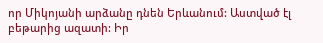որ Միկոյանի արձանը դնեն Երևանում: Աստված էլ բեթարից ազատի: Իր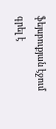ֆեյսբուքյան էջում գրել է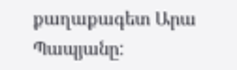քաղաքագետ Արա Պապյանը: